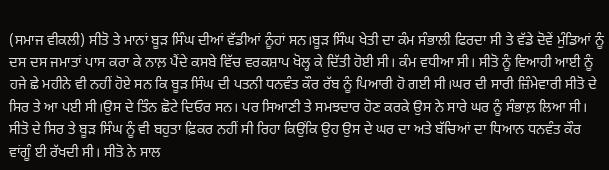(ਸਮਾਜ ਵੀਕਲੀ) ਸੀਤੋ ਤੇ ਮਾਨਾਂ ਬੂੜ ਸਿੰਘ ਦੀਆਂ ਵੱਡੀਆਂ ਨੂੰਹਾਂ ਸਨ।ਬੂੜ ਸਿੰਘ ਖੇਤੀ ਦਾ ਕੰਮ ਸੰਭਾਲੀ ਫਿਰਦਾ ਸੀ ਤੇ ਵੱਡੇ ਦੋਵੇਂ ਮੁੰਡਿਆਂ ਨੂੰ ਦਸ ਦਸ ਜਮਾਤਾਂ ਪਾਸ ਕਰਾ ਕੇ ਨਾਲ਼ ਪੈਂਦੇ ਕਸਬੇ ਵਿੱਚ ਵਰਕਸ਼ਾਪ ਖੋਲ੍ਹ ਕੇ ਦਿੱਤੀ ਹੋਈ ਸੀ। ਕੰਮ ਵਧੀਆ ਸੀ। ਸੀਤੋ ਨੂੰ ਵਿਆਹੀ ਆਈ ਨੂੰ ਹਜੇ ਛੇ ਮਹੀਨੇ ਵੀ ਨਹੀਂ ਹੋਏ ਸਨ ਕਿ ਬੂੜ ਸਿੰਘ ਦੀ ਪਤਨੀ ਧਨਵੰਤ ਕੌਰ ਰੱਬ ਨੂੰ ਪਿਆਰੀ ਹੋ ਗਈ ਸੀ।ਘਰ ਦੀ ਸਾਰੀ ਜ਼ਿੰਮੇਵਾਰੀ ਸੀਤੋ ਦੇ ਸਿਰ ਤੇ ਆ ਪਈ ਸੀ।ਉਸ ਦੇ ਤਿੰਨ ਛੋਟੇ ਦਿਓਰ ਸਨ। ਪਰ ਸਿਆਣੀ ਤੇ ਸਮਝਦਾਰ ਹੋਣ ਕਰਕੇ ਉਸ ਨੇ ਸਾਰੇ ਘਰ ਨੂੰ ਸੰਭਾਲ਼ ਲਿਆ ਸੀ। ਸੀਤੋ ਦੇ ਸਿਰ ਤੇ ਬੂੜ ਸਿੰਘ ਨੂੰ ਵੀ ਬਹੁਤਾ ਫ਼ਿਕਰ ਨਹੀਂ ਸੀ ਰਿਹਾ ਕਿਉਂਕਿ ਉਹ ਉਸ ਦੇ ਘਰ ਦਾ ਅਤੇ ਬੱਚਿਆਂ ਦਾ ਧਿਆਨ ਧਨਵੰਤ ਕੌਰ ਵਾਂਗੂੰ ਈ ਰੱਖਦੀ ਸੀ। ਸੀਤੋ ਨੇ ਸਾਲ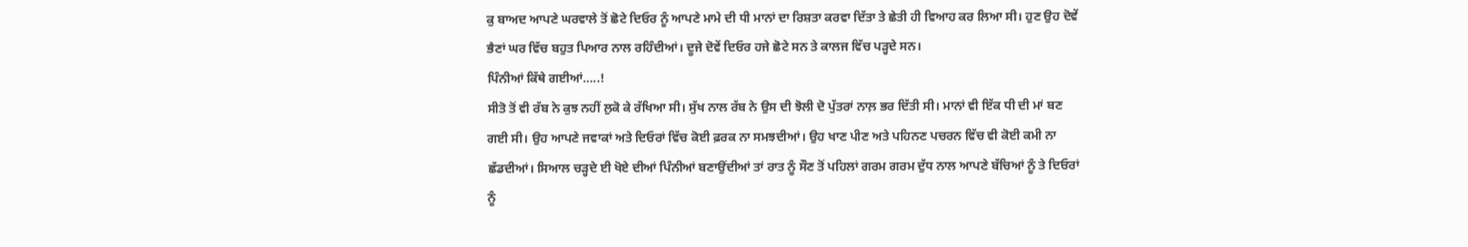ਕੁ ਬਾਅਦ ਆਪਣੇ ਘਰਵਾਲੇ ਤੋਂ ਛੋਟੇ ਦਿਓਰ ਨੂੰ ਆਪਣੇ ਮਾਮੇ ਦੀ ਧੀ ਮਾਨਾਂ ਦਾ ਰਿਸ਼ਤਾ ਕਰਵਾ ਦਿੱਤਾ ਤੇ ਛੇਤੀ ਹੀ ਵਿਆਹ ਕਰ ਲਿਆ ਸੀ। ਹੁਣ ਉਹ ਦੋਵੇਂ ਭੈਣਾਂ ਘਰ ਵਿੱਚ ਬਹੁਤ ਪਿਆਰ ਨਾਲ ਰਹਿੰਦੀਆਂ। ਦੂਜੇ ਦੋਵੇਂ ਦਿਓਰ ਹਜੇ ਛੋਟੇ ਸਨ ਤੇ ਕਾਲਜ ਵਿੱਚ ਪੜ੍ਹਦੇ ਸਨ।
ਪਿੰਨੀਆਂ ਕਿੱਥੇ ਗਈਆਂ…..!
ਸੀਤੋ ਤੋਂ ਵੀ ਰੱਬ ਨੇ ਕੁਝ ਨਹੀਂ ਲੁਕੋ ਕੇ ਰੱਖਿਆ ਸੀ। ਸੁੱਖ ਨਾਲ ਰੱਬ ਨੇ ਉਸ ਦੀ ਝੋਲੀ ਦੋ ਪੁੱਤਰਾਂ ਨਾਲ਼ ਭਰ ਦਿੱਤੀ ਸੀ। ਮਾਨਾਂ ਵੀ ਇੱਕ ਧੀ ਦੀ ਮਾਂ ਬਣ ਗਈ ਸੀ। ਉਹ ਆਪਣੇ ਜਵਾਕਾਂ ਅਤੇ ਦਿਓਰਾਂ ਵਿੱਚ ਕੋਈ ਫ਼ਰਕ ਨਾ ਸਮਝਦੀਆਂ। ਉਹ ਖਾਣ ਪੀਣ ਅਤੇ ਪਹਿਨਣ ਪਚਰਨ ਵਿੱਚ ਵੀ ਕੋਈ ਕਮੀ ਨਾ ਛੱਡਦੀਆਂ। ਸਿਆਲ ਚੜ੍ਹਦੇ ਈ ਖੋਏ ਦੀਆਂ ਪਿੰਨੀਆਂ ਬਣਾਉਂਦੀਆਂ ਤਾਂ ਰਾਤ ਨੂੰ ਸੌਣ ਤੋਂ ਪਹਿਲਾਂ ਗਰਮ ਗਰਮ ਦੁੱਧ ਨਾਲ ਆਪਣੇ ਬੱਚਿਆਂ ਨੂੰ ਤੇ ਦਿਓਰਾਂ ਨੂੰ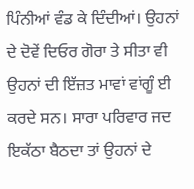ਪਿੰਨੀਆਂ ਵੰਡ ਕੇ ਦਿੰਦੀਆਂ। ਉਹਨਾਂ ਦੇ ਦੋਵੇਂ ਦਿਓਰ ਗੋਰਾ ਤੇ ਸੀਤਾ ਵੀ ਉਹਨਾਂ ਦੀ ਇੱਜ਼ਤ ਮਾਵਾਂ ਵਾਂਗੂੰ ਈ ਕਰਦੇ ਸਨ। ਸਾਰਾ ਪਰਿਵਾਰ ਜਦ ਇਕੱਠਾ ਬੈਠਦਾ ਤਾਂ ਉਹਨਾਂ ਦੇ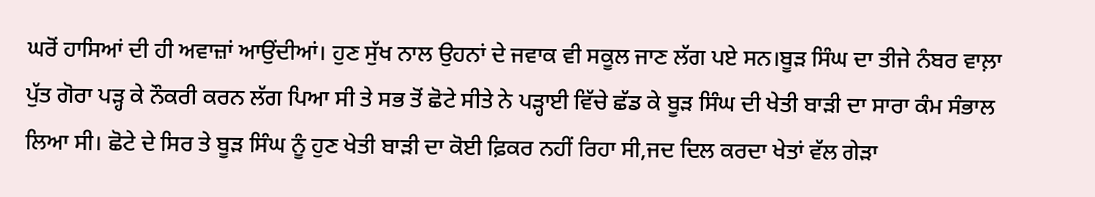ਘਰੋਂ ਹਾਸਿਆਂ ਦੀ ਹੀ ਅਵਾਜ਼ਾਂ ਆਉਂਦੀਆਂ। ਹੁਣ ਸੁੱਖ ਨਾਲ ਉਹਨਾਂ ਦੇ ਜਵਾਕ ਵੀ ਸਕੂਲ ਜਾਣ ਲੱਗ ਪਏ ਸਨ।ਬੂੜ ਸਿੰਘ ਦਾ ਤੀਜੇ ਨੰਬਰ ਵਾਲ਼ਾ ਪੁੱਤ ਗੋਰਾ ਪੜ੍ਹ ਕੇ ਨੌਕਰੀ ਕਰਨ ਲੱਗ ਪਿਆ ਸੀ ਤੇ ਸਭ ਤੋਂ ਛੋਟੇ ਸੀਤੇ ਨੇ ਪੜ੍ਹਾਈ ਵਿੱਚੇ ਛੱਡ ਕੇ ਬੂੜ ਸਿੰਘ ਦੀ ਖੇਤੀ ਬਾੜੀ ਦਾ ਸਾਰਾ ਕੰਮ ਸੰਭਾਲ ਲਿਆ ਸੀ। ਛੋਟੇ ਦੇ ਸਿਰ ਤੇ ਬੂੜ ਸਿੰਘ ਨੂੰ ਹੁਣ ਖੇਤੀ ਬਾੜੀ ਦਾ ਕੋਈ ਫ਼ਿਕਰ ਨਹੀਂ ਰਿਹਾ ਸੀ,ਜਦ ਦਿਲ ਕਰਦਾ ਖੇਤਾਂ ਵੱਲ ਗੇੜਾ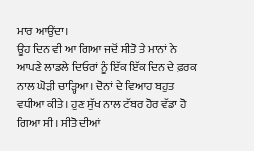ਮਾਰ ਆਉਂਦਾ।
ਊਹ ਦਿਨ ਵੀ ਆ ਗਿਆ ਜਦੋਂ ਸੀਤੋ ਤੇ ਮਾਨਾਂ ਨੇ ਆਪਣੇ ਲਾਡਲੇ ਦਿਓਰਾਂ ਨੂੰ ਇੱਕ ਇੱਕ ਦਿਨ ਦੇ ਫ਼ਰਕ ਨਾਲ ਘੋੜੀ ਚਾੜ੍ਹਿਆ। ਦੋਨਾਂ ਦੇ ਵਿਆਹ ਬਹੁਤ ਵਧੀਆ ਕੀਤੇ। ਹੁਣ ਸੁੱਖ ਨਾਲ ਟੱਬਰ ਹੋਰ ਵੱਡਾ ਹੋ ਗਿਆ ਸੀ। ਸੀਤੋ ਦੀਆਂ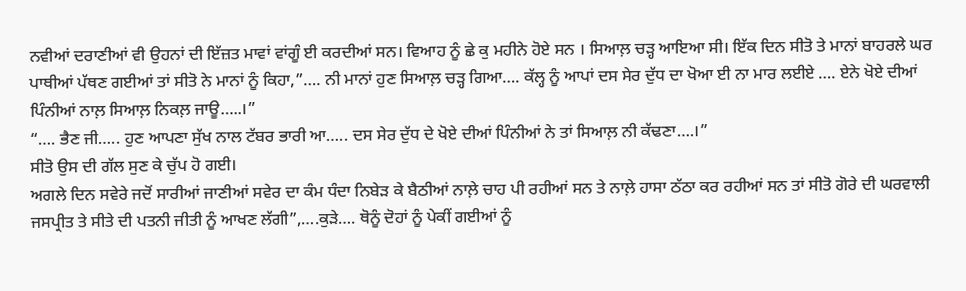ਨਵੀਆਂ ਦਰਾਣੀਆਂ ਵੀ ਉਹਨਾਂ ਦੀ ਇੱਜ਼ਤ ਮਾਵਾਂ ਵਾਂਗੂੰ ਈ ਕਰਦੀਆਂ ਸਨ। ਵਿਆਹ ਨੂੰ ਛੇ ਕੁ ਮਹੀਨੇ ਹੋਏ ਸਨ । ਸਿਆਲ਼ ਚੜ੍ਹ ਆਇਆ ਸੀ। ਇੱਕ ਦਿਨ ਸੀਤੋ ਤੇ ਮਾਨਾਂ ਬਾਹਰਲੇ ਘਰ ਪਾਥੀਆਂ ਪੱਥਣ ਗਈਆਂ ਤਾਂ ਸੀਤੋ ਨੇ ਮਾਨਾਂ ਨੂੰ ਕਿਹਾ,”…. ਨੀ ਮਾਨਾਂ ਹੁਣ ਸਿਆਲ਼ ਚੜ੍ਹ ਗਿਆ…. ਕੱਲ੍ਹ ਨੂੰ ਆਪਾਂ ਦਸ ਸੇਰ ਦੁੱਧ ਦਾ ਖੋਆ ਈ ਨਾ ਮਾਰ ਲਈਏ …. ਏਨੇ ਖੋਏ ਦੀਆਂ ਪਿੰਨੀਆਂ ਨਾਲ਼ ਸਿਆਲ਼ ਨਿਕਲ਼ ਜਾਊ…..।”
“…. ਭੈਣ ਜੀ….. ਹੁਣ ਆਪਣਾ ਸੁੱਖ ਨਾਲ ਟੱਬਰ ਭਾਰੀ ਆ….. ਦਸ ਸੇਰ ਦੁੱਧ ਦੇ ਖੋਏ ਦੀਆਂ ਪਿੰਨੀਆਂ ਨੇ ਤਾਂ ਸਿਆਲ਼ ਨੀ ਕੱਢਣਾ….।”
ਸੀਤੋ ਉਸ ਦੀ ਗੱਲ ਸੁਣ ਕੇ ਚੁੱਪ ਹੋ ਗਈ।
ਅਗਲੇ ਦਿਨ ਸਵੇਰੇ ਜਦੋਂ ਸਾਰੀਆਂ ਜਾਣੀਆਂ ਸਵੇਰ ਦਾ ਕੰਮ ਧੰਦਾ ਨਿਬੇੜ ਕੇ ਬੈਠੀਆਂ ਨਾਲ਼ੇ ਚਾਹ ਪੀ ਰਹੀਆਂ ਸਨ ਤੇ ਨਾਲ਼ੇ ਹਾਸਾ ਠੱਠਾ ਕਰ ਰਹੀਆਂ ਸਨ ਤਾਂ ਸੀਤੋ ਗੋਰੇ ਦੀ ਘਰਵਾਲੀ ਜਸਪ੍ਰੀਤ ਤੇ ਸੀਤੇ ਦੀ ਪਤਨੀ ਜੀਤੀ ਨੂੰ ਆਖਣ ਲੱਗੀ”,….ਕੁੜੇ…. ਥੋਨੂੰ ਦੋਹਾਂ ਨੂੰ ਪੇਕੀਂ ਗਈਆਂ ਨੂੰ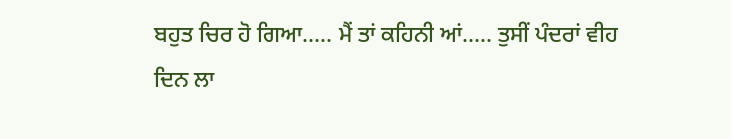ਬਹੁਤ ਚਿਰ ਹੋ ਗਿਆ….. ਮੈਂ ਤਾਂ ਕਹਿਨੀ ਆਂ….. ਤੁਸੀਂ ਪੰਦਰਾਂ ਵੀਹ ਦਿਨ ਲਾ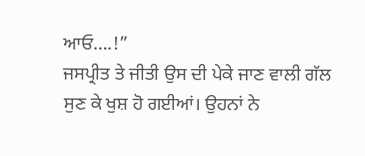ਆਓ….!”
ਜਸਪ੍ਰੀਤ ਤੇ ਜੀਤੀ ਉਸ ਦੀ ਪੇਕੇ ਜਾਣ ਵਾਲੀ ਗੱਲ ਸੁਣ ਕੇ ਖੁਸ਼ ਹੋ ਗਈਆਂ। ਉਹਨਾਂ ਨੇ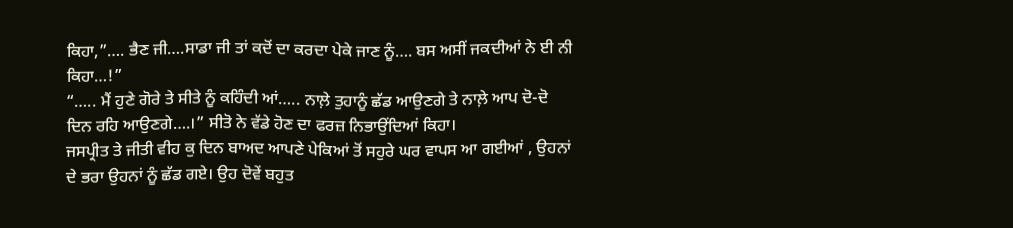ਕਿਹਾ,”…. ਭੈਣ ਜੀ….ਸਾਡਾ ਜੀ ਤਾਂ ਕਦੋਂ ਦਾ ਕਰਦਾ ਪੇਕੇ ਜਾਣ ਨੂੰ…. ਬਸ ਅਸੀਂ ਜਕਦੀਆਂ ਨੇ ਈ ਨੀ ਕਿਹਾ…!”
“….. ਮੈਂ ਹੁਣੇ ਗੋਰੇ ਤੇ ਸੀਤੇ ਨੂੰ ਕਹਿੰਦੀ ਆਂ….. ਨਾਲ਼ੇ ਤੁਹਾਨੂੰ ਛੱਡ ਆਉਣਗੇ ਤੇ ਨਾਲ਼ੇ ਆਪ ਦੋ-ਦੋ ਦਿਨ ਰਹਿ ਆਉਣਗੇ….।” ਸੀਤੋ ਨੇ ਵੱਡੇ ਹੋਣ ਦਾ ਫਰਜ਼ ਨਿਭਾਉਂਦਿਆਂ ਕਿਹਾ।
ਜਸਪ੍ਰੀਤ ਤੇ ਜੀਤੀ ਵੀਹ ਕੁ ਦਿਨ ਬਾਅਦ ਆਪਣੇ ਪੇਕਿਆਂ ਤੋਂ ਸਹੁਰੇ ਘਰ ਵਾਪਸ ਆ ਗਈਆਂ , ਉਹਨਾਂ ਦੇ ਭਰਾ ਉਹਨਾਂ ਨੂੰ ਛੱਡ ਗਏ। ਉਹ ਦੋਵੇਂ ਬਹੁਤ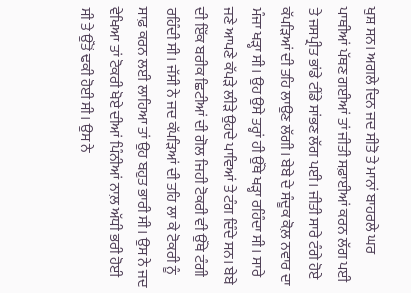ਖੁਸ਼ ਸਨ। ਅਗਲੇ ਦਿਨ ਜਦ ਸੀਤੋ ਤੇ ਮਾਨਾਂ ਬਾਹਰਲੇ ਘਰ ਪਾਥੀਆਂ ਪੱਥਣ ਗਈਆਂ ਤਾਂ ਜੀਤੀ ਸਫ਼ਾਈਆਂ ਕਰਨ ਲੱਗ ਪਈ ਤੇ ਜਸਪ੍ਰੀਤ ਭਾਂਡੇ ਟੀਂਡੇ ਸਾਂਭਣ ਲੱਗ ਪਈ। ਜੀਤੀ ਸਾਰੇ ਟੰਗੇ ਹੋਏ ਕੱਪੜਿਆਂ ਦੀ ਤਹਿ ਲਾਉਣ ਲੱਗੀ। ਬੇਬੇ ਦੇ ਸੰਦੂਕ ਕੋਲ਼ ਨਵਾਰ ਦਾ ਮੰਜਾ ਖੜ੍ਹਾ ਸੀ। ਉਹ ਉਸੇ ਤਰ੍ਹਾਂ ਹੀ ਉੱਥੇ ਖੜ੍ਹਾ ਰਹਿੰਦਾ ਸੀ। ਸਾਰੇ ਜਣੇ ਆਪਣੇ ਕੱਪੜੇ ਲੀੜੇ ਉਹਦੇ ਪਾਵਿਆਂ ਤੇ ਟੰਗ ਦਿੰਦੇ ਸਨ। ਬੇਬੇ ਦੀ ਇੱਕ ਬਰੀਕ ਛਿਟੀਆਂ ਦੀ ਗੋਲ ਜਿਹੀ ਟੋਕਰੀ ਵੀ ਉੱਥੇ ਟੰਗੀ ਰਹਿੰਦੀ ਸੀ। ਜੱਸੀ ਨੇ ਜਦ ਕੱਪੜਿਆਂ ਦੀ ਤਹਿ ਲਾ ਕੇ ਟੋਕਰੀ ਨੂੰ ਸਾਫ਼ ਕਰਨ ਲਈ ਲਾਹਿਆ ਤਾਂ ਉਹ ਬਹੁਤ ਭਾਰੀ ਸੀ। ਉਸ ਨੇ ਜਦ ਵੇਖਿਆ ਤਾਂ ਟੋਕਰੀ ਖੋਏ ਦੀਆਂ ਪਿੰਨੀਆਂ ਨਾਲ਼ ਅੱਧੀ ਭਰੀ ਹੋਈ ਸੀ ਤੇ ਉੱਤੋਂ ਢਕੀ ਹੋਈ ਸੀ। ਉਸ ਨੇ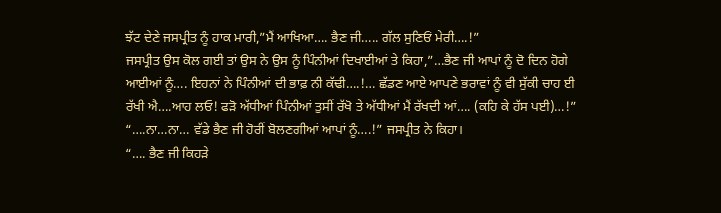ਝੱਟ ਦੇਣੇ ਜਸਪ੍ਰੀਤ ਨੂੰ ਹਾਕ ਮਾਰੀ,”ਮੈਂ ਆਖਿਆ…. ਭੈਣ ਜੀ….. ਗੱਲ ਸੁਣਿਓਂ ਮੇਰੀ….!”
ਜਸਪ੍ਰੀਤ ਉਸ ਕੋਲ ਗਈ ਤਾਂ ਉਸ ਨੇ ਉਸ ਨੂੰ ਪਿੰਨੀਆਂ ਦਿਖਾਈਆਂ ਤੇ ਕਿਹਾ,”…ਭੈਣ ਜੀ ਆਪਾਂ ਨੂੰ ਦੋ ਦਿਨ ਹੋਗੇ ਆਈਆਂ ਨੂੰ…. ਇਹਨਾਂ ਨੇ ਪਿੰਨੀਆਂ ਦੀ ਭਾਫ਼ ਨੀ ਕੱਢੀ….!… ਛੱਡਣ ਆਏ ਆਪਣੇ ਭਰਾਵਾਂ ਨੂੰ ਵੀ ਸੁੱਕੀ ਚਾਹ ਈ ਰੱਖੀ ਐ….ਆਹ ਲਓ! ਫੜੋ ਅੱਧੀਆਂ ਪਿੰਨੀਆਂ ਤੁਸੀਂ ਰੱਖੋ ਤੇ ਅੱਧੀਆਂ ਮੈਂ ਰੱਖਦੀ ਆਂ…. (ਕਹਿ ਕੇ ਹੱਸ ਪਈ)…!”
“….ਨਾ…ਨਾ… ਵੱਡੇ ਭੈਣ ਜੀ ਹੋਰੀਂ ਬੋਲਣਗੀਆਂ ਆਪਾਂ ਨੂੰ….!” ਜਸਪ੍ਰੀਤ ਨੇ ਕਿਹਾ।
“…. ਭੈਣ ਜੀ ਕਿਹੜੇ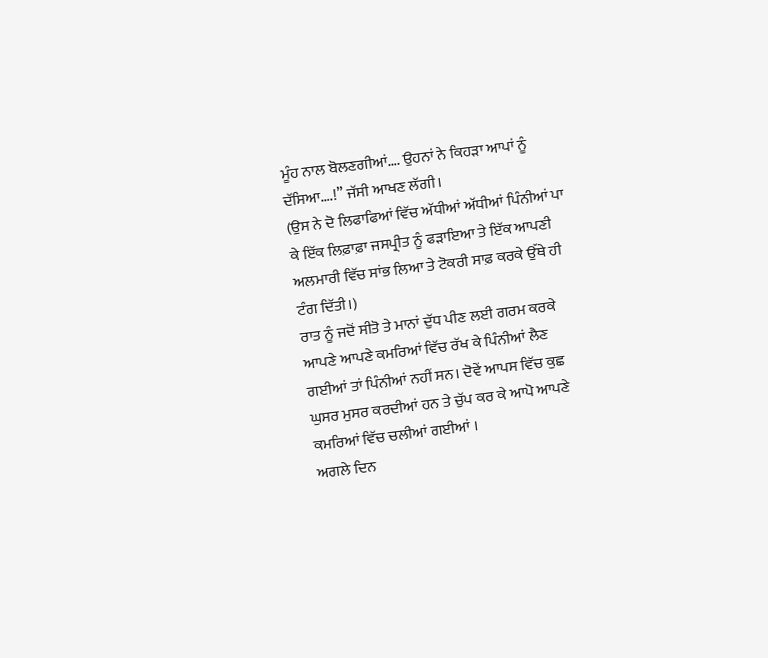ਮੂੰਹ ਨਾਲ ਬੋਲਣਗੀਆਂ…. ਉਹਨਾਂ ਨੇ ਕਿਹੜਾ ਆਪਾਂ ਨੂੰ ਦੱਸਿਆ….!” ਜੱਸੀ ਆਖਣ ਲੱਗੀ।
(ਉਸ ਨੇ ਦੋ ਲਿਫਾਫਿਆਂ ਵਿੱਚ ਅੱਧੀਆਂ ਅੱਧੀਆਂ ਪਿੰਨੀਆਂ ਪਾ ਕੇ ਇੱਕ ਲਿਫ਼ਾਫ਼ਾ ਜਸਪ੍ਰੀਤ ਨੂੰ ਫੜਾਇਆ ਤੇ ਇੱਕ ਆਪਣੀ ਅਲਮਾਰੀ ਵਿੱਚ ਸਾਂਭ ਲਿਆ ਤੇ ਟੋਕਰੀ ਸਾਫ਼ ਕਰਕੇ ਉੱਥੇ ਹੀ ਟੰਗ ਦਿੱਤੀ।)
ਰਾਤ ਨੂੰ ਜਦੋਂ ਸੀਤੋ ਤੇ ਮਾਨਾਂ ਦੁੱਧ ਪੀਣ ਲਈ ਗਰਮ ਕਰਕੇ ਆਪਣੇ ਆਪਣੇ ਕਮਰਿਆਂ ਵਿੱਚ ਰੱਖ ਕੇ ਪਿੰਨੀਆਂ ਲੈਣ ਗਈਆਂ ਤਾਂ ਪਿੰਨੀਆਂ ਨਹੀਂ ਸਨ। ਦੋਵੇਂ ਆਪਸ ਵਿੱਚ ਕੁਛ ਘੁਸਰ ਮੁਸਰ ਕਰਦੀਆਂ ਹਨ ਤੇ ਚੁੱਪ ਕਰ ਕੇ ਆਪੋ ਆਪਣੇ ਕਮਰਿਆਂ ਵਿੱਚ ਚਲੀਆਂ ਗਈਆਂ ।
ਅਗਲੇ ਦਿਨ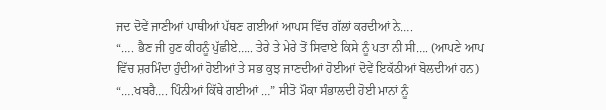ਜਦ ਦੋਵੇਂ ਜਾਣੀਆਂ ਪਾਥੀਆਂ ਪੱਥਣ ਗਈਆਂ ਆਪਸ ਵਿੱਚ ਗੱਲਾਂ ਕਰਦੀਆਂ ਨੇ….
“…. ਭੈਣ ਜੀ ਹੁਣ ਕੀਹਨੂੰ ਪੁੱਛੀਏ….. ਤੇਰੇ ਤੇ ਮੇਰੇ ਤੋਂ ਸਿਵਾਏ ਕਿਸੇ ਨੂੰ ਪਤਾ ਨੀ ਸੀ…. (ਆਪਣੇ ਆਪ ਵਿੱਚ ਸ਼ਰਮਿੰਦਾ ਹੁੰਦੀਆਂ ਹੋਈਆਂ ਤੇ ਸਭ ਕੁਝ ਜਾਣਦੀਆਂ ਹੋਈਆਂ ਦੋਵੇਂ ਇਕੱਠੀਆਂ ਬੋਲਦੀਆਂ ਹਨ)
“….ਖਬਰੈ…. ਪਿੰਨੀਆਂ ਕਿੱਥੇ ਗਈਆਂ …” ਸੀਤੋ ਮੌਕਾ ਸੰਭਾਲਦੀ ਹੋਈ ਮਾਨਾਂ ਨੂੰ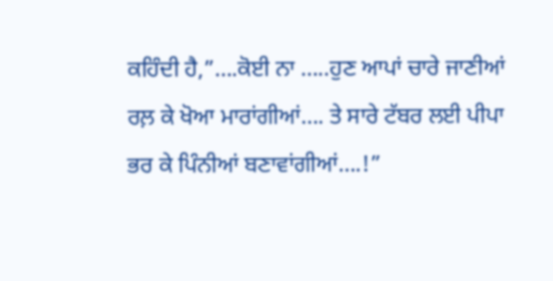ਕਹਿੰਦੀ ਹੈ,”….ਕੋਈ ਨਾ …..ਹੁਣ ਆਪਾਂ ਚਾਰੇ ਜਾਣੀਆਂ ਰਲ਼ ਕੇ ਖੋਆ ਮਾਰਾਂਗੀਆਂ…. ਤੇ ਸਾਰੇ ਟੱਬਰ ਲਈ ਪੀਪਾ ਭਰ ਕੇ ਪਿੰਨੀਆਂ ਬਣਾਵਾਂਗੀਆਂ….!”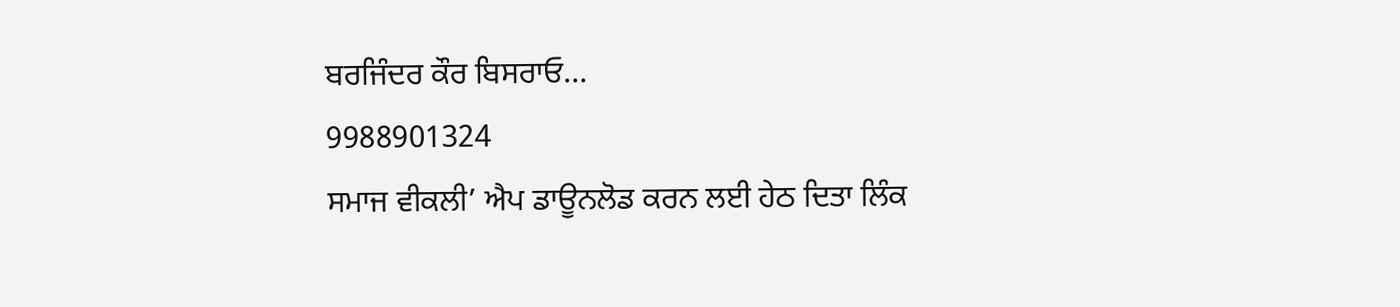ਬਰਜਿੰਦਰ ਕੌਰ ਬਿਸਰਾਓ…
9988901324
ਸਮਾਜ ਵੀਕਲੀ’ ਐਪ ਡਾਊਨਲੋਡ ਕਰਨ ਲਈ ਹੇਠ ਦਿਤਾ ਲਿੰਕ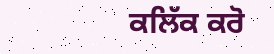ਕਲਿੱਕ ਕਰੋ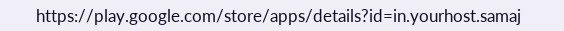https://play.google.com/store/apps/details?id=in.yourhost.samaj